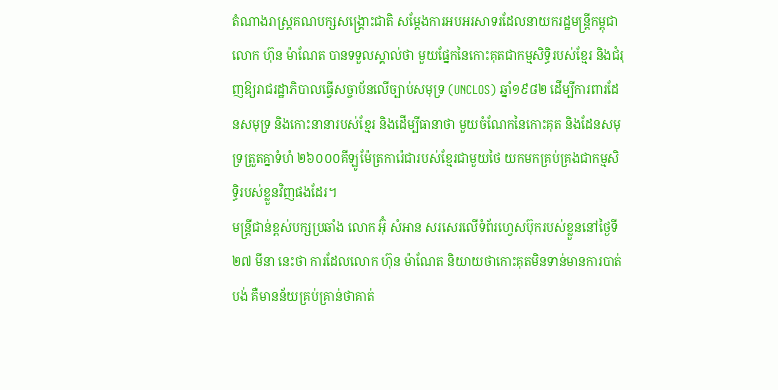តំណាងរាស្ត្រគណបក្សសង្គ្រោះជាតិ សម្ដែងការអបអរសាទរដែលនាយករដ្ឋមន្ត្រីកម្ពុជា លោក ហ៊ុន ម៉ាណែត បានទទួលស្គាល់ថា មួយផ្នែកនៃកោះគុតជាកម្មសិទ្ធិរបស់ខ្មែរ និងជំរុញឱ្យរាជរដ្ឋាភិបាលធ្វើសច្ចាប័នលើច្បាប់សមុទ្រ (UNCLOS) ឆ្នាំ១៩៨២ ដើម្បីការពារដែនសមុទ្រ និងកោះនានារបស់ខ្មែរ និងដើម្បីធានាថា មួយចំណែកនៃកោះគុត និងដែនសមុទ្រត្រួតគ្នាទំហំ ២៦០០០គីឡូម៉ែត្រការ៉េជារបស់ខ្មែរជាមួយថៃ យកមកគ្រប់គ្រងជាកម្មសិទ្ធិរបស់ខ្លួនវិញផងដែរ។
មន្ត្រីជាន់ខ្ពស់បក្សប្រឆាំង លោក អ៊ុំ សំអាន សរសេរលើទំព័រហ្វេសប៊ុករបស់ខ្លួននៅថ្ងៃទី២៧ មីនា នេះថា ការដែលលោក ហ៊ុន ម៉ាណែត និយាយថាកោះគុតមិនទាន់មានការបាត់បង់ គឺមានន័យគ្រប់គ្រាន់ថាគាត់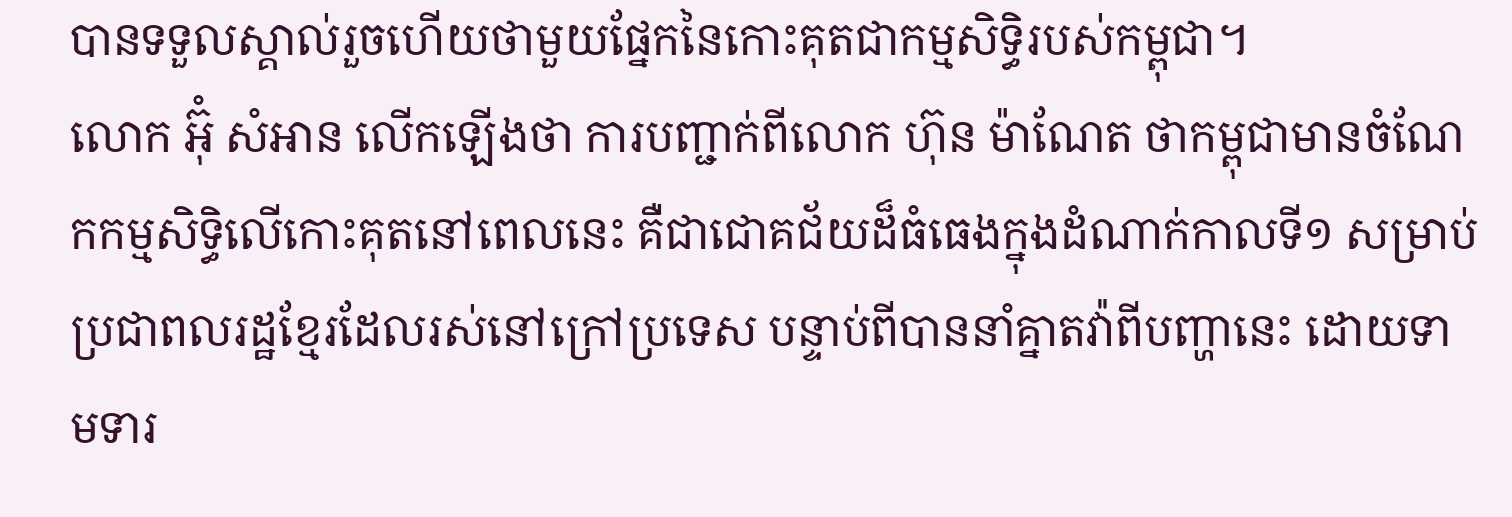បានទទួលស្គាល់រួចហើយថាមួយផ្នែកនៃកោះគុតជាកម្មសិទ្ធិរបស់កម្ពុជា។
លោក អ៊ុំ សំអាន លើកឡើងថា ការបញ្ជាក់ពីលោក ហ៊ុន ម៉ាណែត ថាកម្ពុជាមានចំណែកកម្មសិទ្ធិលើកោះគុតនៅពេលនេះ គឺជាជោគជ័យដ៏ធំធេងក្នុងដំណាក់កាលទី១ សម្រាប់ប្រជាពលរដ្ឋខ្មែរដែលរស់នៅក្រៅប្រទេស បន្ទាប់ពីបាននាំគ្នាតវ៉ាពីបញ្ហានេះ ដោយទាមទារ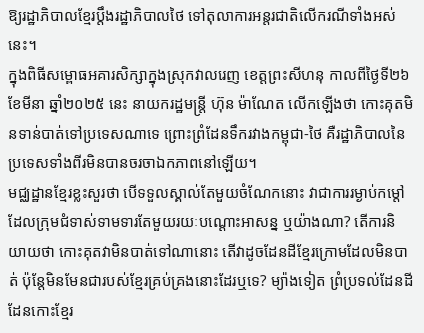ឱ្យរដ្ឋាភិបាលខ្មែរប្តឹងរដ្ឋាភិបាលថៃ ទៅតុលាការអន្តរជាតិលើករណីទាំងអស់នេះ។
ក្នុងពិធីសម្ពោធអគារសិក្សាក្នុងស្រុកវាលរេញ ខេត្តព្រះសីហនុ កាលពីថ្ងៃទី២៦ ខែមីនា ឆ្នាំ២០២៥ នេះ នាយករដ្ឋមន្ត្រី ហ៊ុន ម៉ាណែត លើកឡើងថា កោះគុតមិនទាន់បាត់ទៅប្រទេសណាទេ ព្រោះព្រំដែនទឹករវាងកម្ពុជា-ថៃ គឺរដ្ឋាភិបាលនៃប្រទេសទាំងពីរមិនបានចរចាឯកភាពនៅឡើយ។
មជ្ឈដ្ឋានខ្មែរខ្លះសួរថា បើទទួលស្គាល់តែមួយចំណែកនោះ វាជាការរម្ងាប់កម្តៅដែលក្រុមជំទាស់ទាមទារតែមួយរយៈបណ្ដោះអាសន្ន ឬយ៉ាងណា? តើការនិយាយថា កោះគុតវាមិនបាត់ទៅណានោះ តើវាដូចដែនដីខ្មែរក្រោមដែលមិនបាត់ ប៉ុន្តែមិនមែនជារបស់ខ្មែរគ្រប់គ្រងនោះដែរឬទេ? ម្យ៉ាងទៀត ព្រំប្រទល់ដែនដី ដែនកោះខ្មែរ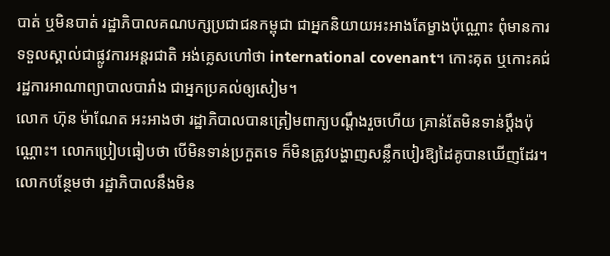បាត់ ឬមិនបាត់ រដ្ឋាភិបាលគណបក្សប្រជាជនកម្ពុជា ជាអ្នកនិយាយអះអាងតែម្ខាងប៉ុណ្ណោះ ពុំមានការទទួលស្គាល់ជាផ្លូវការអន្តរជាតិ អង់គ្លេសហៅថា international covenant។ កោះគុត ឬកោះគជ់ រដ្ឋការអាណាព្យាបាលបារាំង ជាអ្នកប្រគល់ឲ្យសៀម។
លោក ហ៊ុន ម៉ាណែត អះអាងថា រដ្ឋាភិបាលបានត្រៀមពាក្យបណ្ដឹងរួចហើយ គ្រាន់តែមិនទាន់ប្តឹងប៉ុណ្ណោះ។ លោកប្រៀបធៀបថា បើមិនទាន់ប្រកួតទេ ក៏មិនត្រូវបង្ហាញសន្លឹកបៀរឱ្យដៃគូបានឃើញដែរ។ លោកបន្ថែមថា រដ្ឋាភិបាលនឹងមិន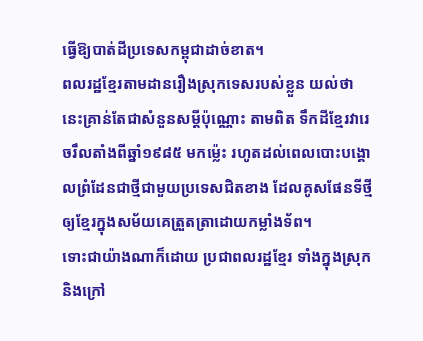ធ្វើឱ្យបាត់ដីប្រទេសកម្ពុជាដាច់ខាត។
ពលរដ្ឋខ្មែរតាមដានរឿងស្រុកទេសរបស់ខ្លួន យល់ថា នេះគ្រាន់តែជាសំនួនសម្ដីប៉ុណ្ណោះ តាមពិត ទឹកដីខ្មែរវារេចរឹលតាំងពីឆ្នាំ១៩៨៥ មកម្ល៉េះ រហូតដល់ពេលបោះបង្គោលព្រំដែនជាថ្មីជាមួយប្រទេសជិតខាង ដែលគូសផែនទីថ្មីឲ្យខ្មែរក្នុងសម័យគេត្រួតត្រាដោយកម្លាំងទ័ព។
ទោះជាយ៉ាងណាក៏ដោយ ប្រជាពលរដ្ឋខ្មែរ ទាំងក្នុងស្រុក និងក្រៅ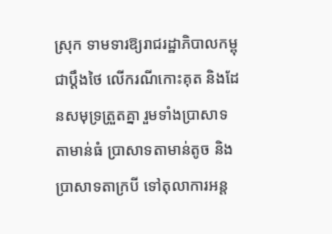ស្រុក ទាមទារឱ្យរាជរដ្ឋាភិបាលកម្ពុជាប្តឹងថៃ លើករណីកោះគុត និងដែនសមុទ្រត្រួតគ្នា រួមទាំងប្រាសាទតាមាន់ធំ ប្រាសាទតាមាន់តូច និងប្រាសាទតាក្របី ទៅតុលាការអន្ត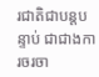រជាតិជាបន្តបន្ទាប់ ជាជាងការចរចា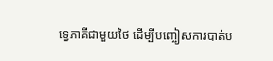ទ្វេភាគីជាមួយថៃ ដើម្បីបញ្ចៀសការបាត់ប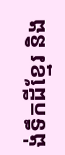ង់ទឹកដីខ្មែរ និង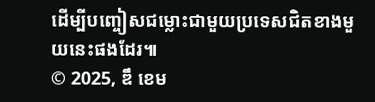ដើម្បីបញ្ចៀសជម្លោះជាមួយប្រទេសជិតខាងមួយនេះផងដែរ៕
© 2025, ឌឹ ខេម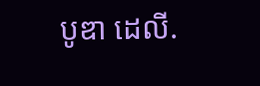បូឌា ដេលី.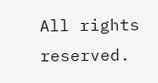All rights reserved.